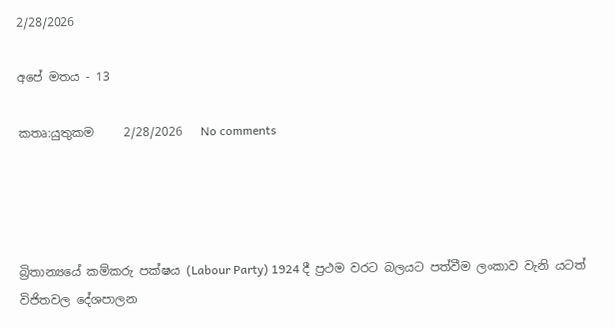2/28/2026

අපේ මතය - 13

කතෘ:යුතුකම     2/28/2026   No comments




බ්‍රිතාන්‍යයේ කම්කරු පක්ෂය (Labour Party) 1924 දී ප්‍රථම වරට බලයට පත්වීම ලංකාව වැනි යටත් විජිතවල දේශපාලන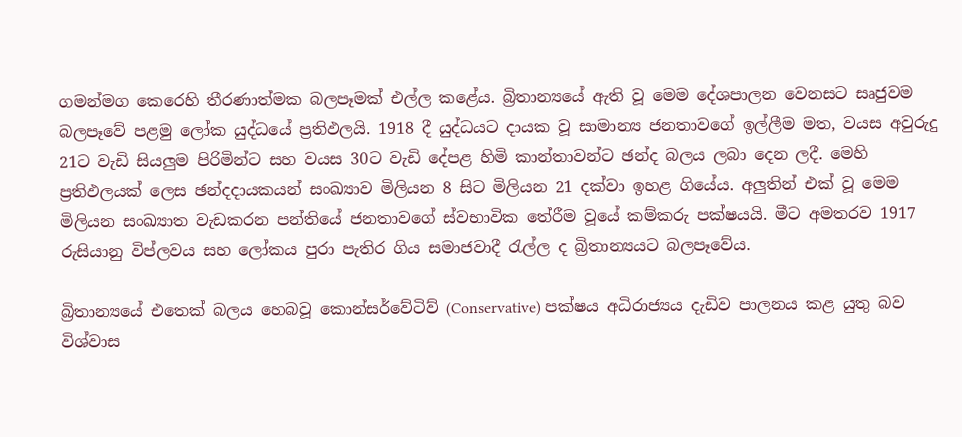ගමන්මග කෙරෙහි තීරණාත්මක බලපෑමක් එල්ල කළේය. බ්‍රිතාන්‍යයේ ඇති වූ මෙම දේශපාලන වෙනසට සෘජුවම බලපෑවේ පළමු ලෝක යුද්ධයේ ප්‍රතිඵලයි. 1918 දී යුද්ධයට දායක වූ සාමාන්‍ය ජනතාවගේ ඉල්ලීම මත, වයස අවුරුදු 21ට වැඩි සියලුම පිරිමින්ට සහ වයස 30ට වැඩි දේපළ හිමි කාන්තාවන්ට ඡන්ද බලය ලබා දෙන ලදී. මෙහි ප්‍රතිඵලයක් ලෙස ඡන්දදායකයන් සංඛ්‍යාව මිලියන 8 සිට මිලියන 21 දක්වා ඉහළ ගියේය. අලුතින් එක් වූ මෙම මිලියන සංඛ්‍යාත වැඩකරන පන්තියේ ජනතාවගේ ස්වභාවික තේරීම වූයේ කම්කරු පක්ෂයයි. මීට අමතරව 1917 රුසියානු විප්ලවය සහ ලෝකය පුරා පැතිර ගිය සමාජවාදී රැල්ල ද බ්‍රිතාන්‍යයට බලපෑවේය.

බ්‍රිතාන්‍යයේ එතෙක් බලය හෙබවූ කොන්සර්වේටිව් (Conservative) පක්ෂය අධිරාජ්‍යය දැඩිව පාලනය කළ යුතු බව විශ්වාස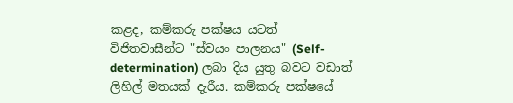කළද, කම්කරු පක්ෂය යටත් විජිතවාසීන්ට "ස්වයං පාලනය" (Self-determination) ලබා දිය යුතු බවට වඩාත් ලිහිල් මතයක් දැරීය. කම්කරු පක්ෂයේ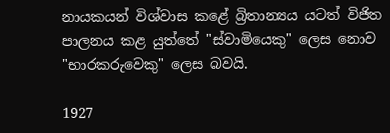නායකයන් විශ්වාස කළේ බ්‍රිතාන්‍යය යටත් විජිත පාලනය කළ යුත්තේ "ස්වාමියෙකු" ලෙස නොව "භාරකරුවෙකු" ලෙස බවයි.

1927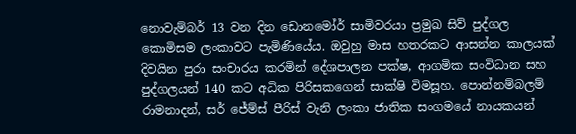නොවැම්බර් 13 වන දින ඩොනමෝර් සාමිවරයා ප්‍රමුඛ සිව් පුද්ගල කොමිසම ලංකාවට පැමිණියේය. ඔවුහු මාස හතරකට ආසන්න කාලයක් දිවයින පුරා සංචාරය කරමින් දේශපාලන පක්ෂ, ආගමික සංවිධාන සහ පුද්ගලයන් 140 කට අධික පිරිසකගෙන් සාක්ෂි විමසූහ. පොන්නම්බලම් රාමනාදන්, සර් ජේම්ස් පීරිස් වැනි ලංකා ජාතික සංගමයේ නායකයන්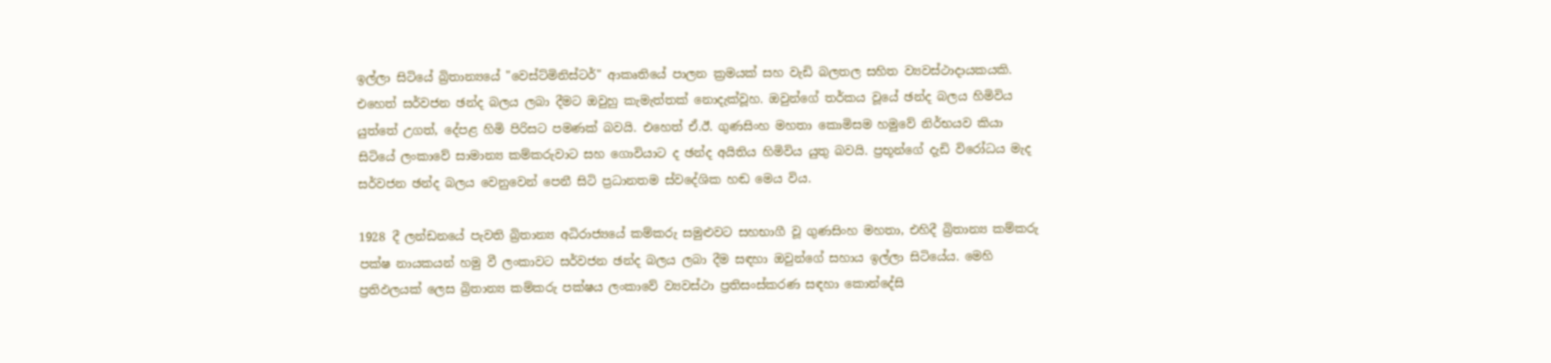ඉල්ලා සිටියේ බ්‍රිතාන්‍යයේ "වෙස්ට්මිනිස්ටර්" ආකෘතියේ පාලන ක්‍රමයක් සහ වැඩි බලතල සහිත ව්‍යවස්ථාදායකයකි. එහෙත් සර්වජන ඡන්ද බලය ලබා දීමට ඔවුහු කැමැත්තක් නොදැක්වූහ. ඔවුන්ගේ තර්කය වූයේ ඡන්ද බලය හිමිවිය යුත්තේ උගත්, දේපළ හිමි පිරිසට පමණක් බවයි. එහෙත් ඒ.ඊ. ගුණසිංහ මහතා කොමිසම හමුවේ නිර්භයව කියා සිටියේ ලංකාවේ සාමාන්‍ය කම්කරුවාට සහ ගොවියාට ද ඡන්ද අයිතිය හිමිවිය යුතු බවයි. ප්‍රභූන්ගේ දැඩි විරෝධය මැද සර්වජන ඡන්ද බලය වෙනුවෙන් පෙනී සිටි ප්‍රධානතම ස්වදේශික හඬ මෙය විය.

1928 දී ලන්ඩනයේ පැවති බ්‍රිතාන්‍ය අධිරාජ්‍යයේ කම්කරු සමුළුවට සහභාගී වූ ගුණසිංහ මහතා, එහිදී බ්‍රිතාන්‍ය කම්කරු පක්ෂ නායකයන් හමු වී ලංකාවට සර්වජන ඡන්ද බලය ලබා දීම සඳහා ඔවුන්ගේ සහාය ඉල්ලා සිටියේය. මෙහි ප්‍රතිඵලයක් ලෙස බ්‍රිතාන්‍ය කම්කරු පක්ෂය ලංකාවේ ව්‍යවස්ථා ප්‍රතිසංස්කරණ සඳහා කොන්දේසි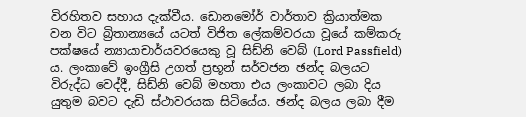විරහිතව සහාය දැක්වීය. ඩොනමෝර් වාර්තාව ක්‍රියාත්මක වන විට බ්‍රිතාන්‍යයේ යටත් විජිත ලේකම්වරයා වූයේ කම්කරු පක්ෂයේ න්‍යායාචාර්යවරයෙකු වූ සිඩ්නි වෙබ් (Lord Passfield) ය. ලංකාවේ ඉංග්‍රීසි උගත් ප්‍රභූන් සර්වජන ඡන්ද බලයට විරුද්ධ වෙද්දී, සිඩ්නි වෙබ් මහතා එය ලංකාවට ලබා දිය යුතුම බවට දැඩි ස්ථාවරයක සිටියේය. ඡන්ද බලය ලබා දීම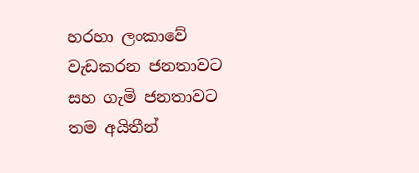හරහා ලංකාවේ වැඩකරන ජනතාවට සහ ගැමි ජනතාවට තම අයිතීන්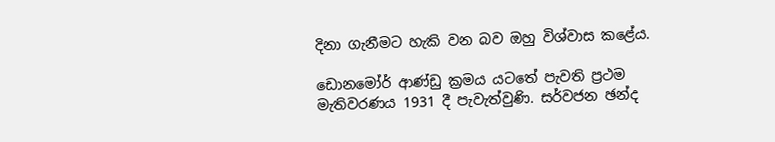දිනා ගැනීමට හැකි වන බව ඔහු විශ්වාස කළේය.

ඩොනමෝර් ආණ්ඩු ක්‍රමය යටතේ පැවති ප්‍රථම මැතිවරණය 1931 දී පැවැත්වුණි. සර්වජන ඡන්ද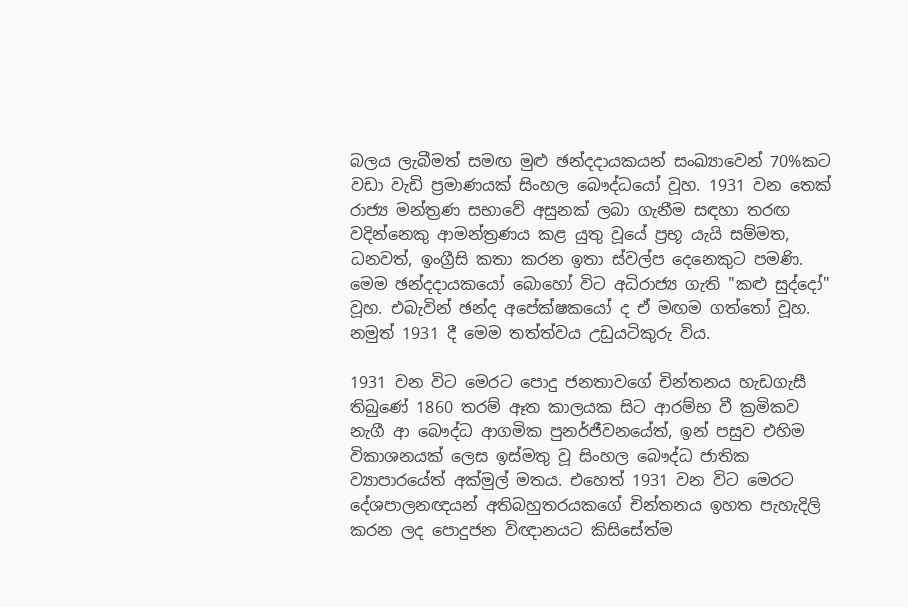බලය ලැබීමත් සමඟ මුළු ඡන්දදායකයන් සංඛ්‍යාවෙන් 70%කට වඩා වැඩි ප්‍රමාණයක් සිංහල බෞද්ධයෝ වූහ. 1931 වන තෙක් රාජ්‍ය මන්ත්‍රණ සභාවේ අසුනක් ලබා ගැනීම සඳහා තරඟ වදින්නෙකු ආමන්ත්‍රණය කළ යුතු වූයේ ප්‍රභූ යැයි සම්මත, ධනවත්, ඉංග්‍රීසි කතා කරන ඉතා ස්වල්ප දෙනෙකුට පමණි. මෙම ඡන්දදායකයෝ බොහෝ විට අධිරාජ්‍ය ගැති "කළු සුද්දෝ" වූහ. එබැවින් ඡන්ද අපේක්ෂකයෝ ද ඒ මඟම ගත්තෝ වූහ. නමුත් 1931 දී මෙම තත්ත්වය උඩුයටිකුරු විය.

1931 වන විට මෙරට පොදු ජනතාවගේ චින්තනය හැඩගැසී තිබුණේ 1860 තරම් ඈත කාලයක සිට ආරම්භ වී ක්‍රමිකව නැගී ආ බෞද්ධ ආගමික පුනර්ජීවනයේත්, ඉන් පසුව එහිම විකාශනයක් ලෙස ඉස්මතු වූ සිංහල බෞද්ධ ජාතික ව්‍යාපාරයේත් අක්මුල් මතය. එහෙත් 1931 වන විට මෙරට දේශපාලනඥයන් අතිබහුතරයකගේ චින්තනය ඉහත පැහැදිලි කරන ලද පොදුජන විඥානයට කිසිසේත්ම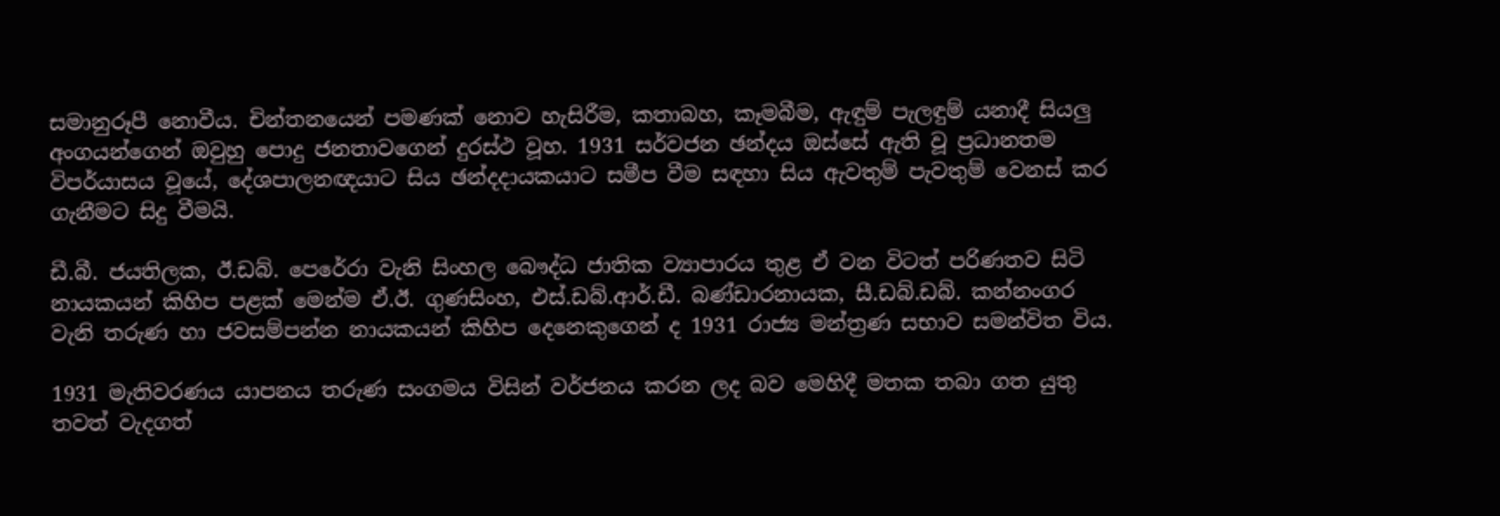සමානුරූපී නොවීය. චින්තනයෙන් පමණක් නොව හැසිරීම, කතාබහ, කෑමබීම, ඇඳුම් පැලඳුම් යනාදී සියලු අංගයන්ගෙන් ඔවුහු පොදු ජනතාවගෙන් දුරස්ථ වූහ. 1931 සර්වජන ඡන්දය ඔස්සේ ඇති වූ ප්‍රධානතම විපර්යාසය වූයේ, දේශපාලනඥයාට සිය ඡන්දදායකයාට සමීප වීම සඳහා සිය ඇවතුම් පැවතුම් වෙනස් කර ගැනීමට සිදු වීමයි.

ඩී.බී. ජයතිලක, ඊ.ඩබ්. පෙරේරා වැනි සිංහල බෞද්ධ ජාතික ව්‍යාපාරය තුළ ඒ වන විටත් පරිණතව සිටි නායකයන් කිහිප පළක් මෙන්ම ඒ.ඊ. ගුණසිංහ, එස්.ඩබ්.ආර්.ඩී. බණ්ඩාරනායක, සී.ඩබ්.ඩබ්. කන්නංගර වැනි තරුණ හා ජවසම්පන්න නායකයන් කිහිප දෙනෙකුගෙන් ද 1931 රාජ්‍ය මන්ත්‍රණ සභාව සමන්විත විය.

1931 මැතිවරණය යාපනය තරුණ සංගමය විසින් වර්ජනය කරන ලද බව මෙහිදී මතක තබා ගත යුතු තවත් වැදගත්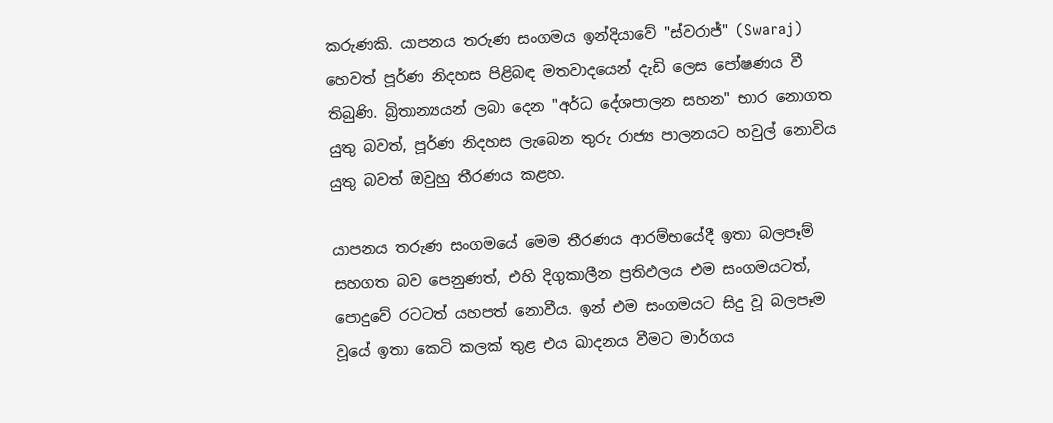කරුණකි. යාපනය තරුණ සංගමය ඉන්දියාවේ "ස්වරාජ්" (Swaraj) හෙවත් පූර්ණ නිදහස පිළිබඳ මතවාදයෙන් දැඩි ලෙස පෝෂණය වී තිබුණි. බ්‍රිතාන්‍යයන් ලබා දෙන "අර්ධ දේශපාලන සහන" භාර නොගත යුතු බවත්, පූර්ණ නිදහස ලැබෙන තුරු රාජ්‍ය පාලනයට හවුල් නොවිය යුතු බවත් ඔවුහු තීරණය කළහ.

යාපනය තරුණ සංගමයේ මෙම තීරණය ආරම්භයේදී ඉතා බලපෑම් සහගත බව පෙනුණත්, එහි දිගුකාලීන ප්‍රතිඵලය එම සංගමයටත්, පොදුවේ රටටත් යහපත් නොවීය. ඉන් එම සංගමයට සිදු වූ බලපෑම වූයේ ඉතා කෙටි කලක් තුළ එය ඛාදනය වීමට මාර්ගය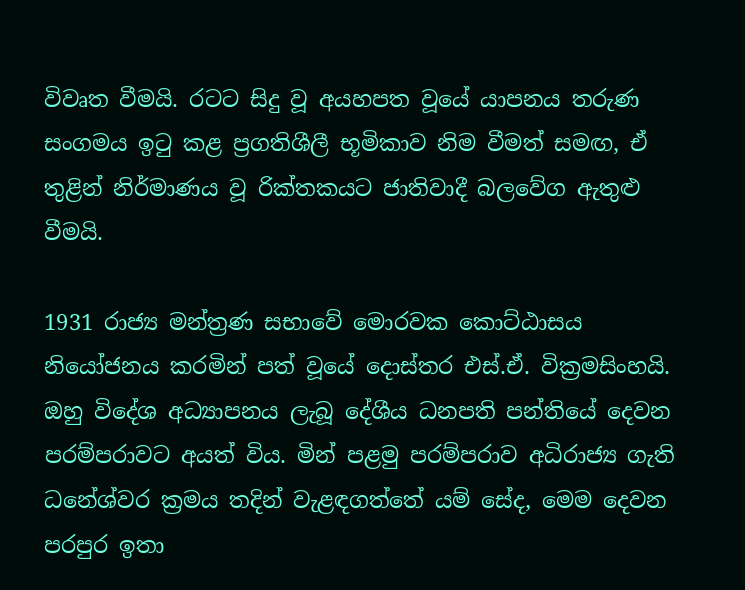විවෘත වීමයි. රටට සිදු වූ අයහපත වූයේ යාපනය තරුණ සංගමය ඉටු කළ ප්‍රගතිශීලී භූමිකාව නිම වීමත් සමඟ, ඒ තුළින් නිර්මාණය වූ රික්තකයට ජාතිවාදී බලවේග ඇතුළු වීමයි.

1931 රාජ්‍ය මන්ත්‍රණ සභාවේ මොරවක කොට්ඨාසය නියෝජනය කරමින් පත් වූයේ දොස්තර එස්.ඒ. වික්‍රමසිංහයි. ඔහු විදේශ අධ්‍යාපනය ලැබූ දේශීය ධනපති පන්තියේ දෙවන පරම්පරාවට අයත් විය. මින් පළමු පරම්පරාව අධිරාජ්‍ය ගැති ධනේශ්වර ක්‍රමය තදින් වැළඳගත්තේ යම් සේද, මෙම දෙවන පරපුර ඉතා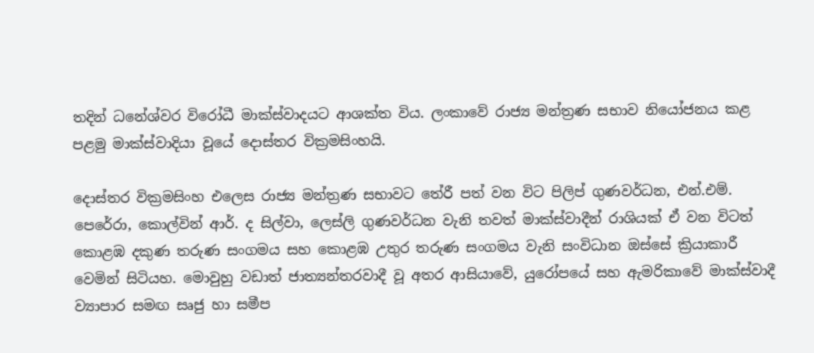තදින් ධනේශ්වර විරෝධී මාක්ස්වාදයට ආශක්ත විය. ලංකාවේ රාජ්‍ය මන්ත්‍රණ සභාව නියෝජනය කළ පළමු මාක්ස්වාදියා වූයේ දොස්තර වික්‍රමසිංහයි.

දොස්තර වික්‍රමසිංහ එලෙස රාජ්‍ය මන්ත්‍රණ සභාවට තේරී පත් වන විට පිලිප් ගුණවර්ධන, එන්.එම්. පෙරේරා, කොල්වින් ආර්. ද සිල්වා, ලෙස්ලි ගුණවර්ධන වැනි තවත් මාක්ස්වාදීන් රාශියක් ඒ වන විටත් කොළඹ දකුණ තරුණ සංගමය සහ කොළඹ උතුර තරුණ සංගමය වැනි සංවිධාන ඔස්සේ ක්‍රියාකාරී වෙමින් සිටියහ. මොවුහු වඩාත් ජාත්‍යන්තරවාදී වූ අතර ආසියාවේ, යුරෝපයේ සහ ඇමරිකාවේ මාක්ස්වාදී ව්‍යාපාර සමඟ සෘජු හා සමීප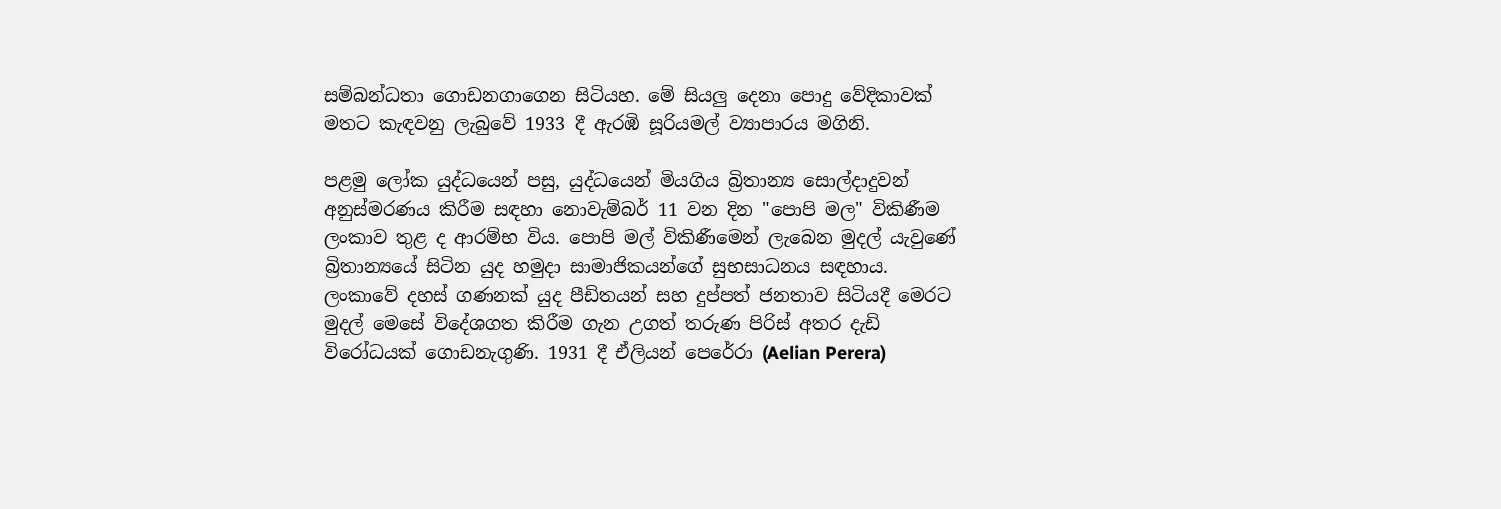සම්බන්ධතා ගොඩනගාගෙන සිටියහ. මේ සියලු දෙනා පොදු වේදිකාවක් මතට කැඳවනු ලැබුවේ 1933 දී ඇරඹි සූරියමල් ව්‍යාපාරය මගිනි.

පළමු ලෝක යුද්ධයෙන් පසු, යුද්ධයෙන් මියගිය බ්‍රිතාන්‍ය සොල්දාදුවන් අනුස්මරණය කිරීම සඳහා නොවැම්බර් 11 වන දින "පොපි මල" විකිණීම ලංකාව තුළ ද ආරම්භ විය. පොපි මල් විකිණීමෙන් ලැබෙන මුදල් යැවුණේ බ්‍රිතාන්‍යයේ සිටින යුද හමුදා සාමාජිකයන්ගේ සුභසාධනය සඳහාය. ලංකාවේ දහස් ගණනක් යුද පීඩිතයන් සහ දුප්පත් ජනතාව සිටියදී මෙරට මුදල් මෙසේ විදේශගත කිරීම ගැන උගත් තරුණ පිරිස් අතර දැඩි විරෝධයක් ගොඩනැගුණි. 1931 දී ඒලියන් පෙරේරා (Aelian Perera)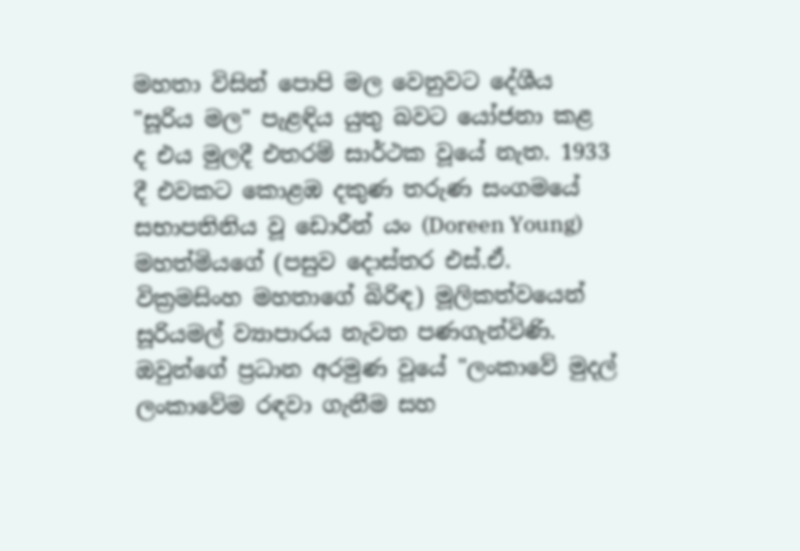මහතා විසින් පොපි මල වෙනුවට දේශීය "සූරිය මල" පැළඳිය යුතු බවට යෝජනා කළ ද එය මුලදී එතරම් සාර්ථක වූයේ නැත. 1933 දී එවකට කොළඹ දකුණ තරුණ සංගමයේ සභාපතිනිය වූ ඩොරීන් යං (Doreen Young) මහත්මියගේ (පසුව දොස්තර එස්.ඒ. වික්‍රමසිංහ මහතාගේ බිරිඳ) මූලිකත්වයෙන් සූරියමල් ව්‍යාපාරය නැවත පණගැන්විණි. ඔවුන්ගේ ප්‍රධාන අරමුණ වූයේ "ලංකාවේ මුදල් ලංකාවේම රඳවා ගැනීම සහ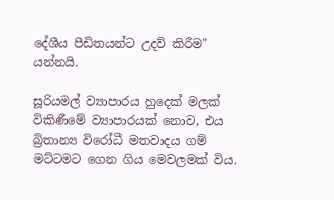දේශීය පීඩිතයන්ට උදව් කිරීම" යන්නයි.

සූරියමල් ව්‍යාපාරය හුදෙක් මලක් විකිණීමේ ව්‍යාපාරයක් නොව, එය බ්‍රිතාන්‍ය විරෝධී මතවාදය ගම් මට්ටමට ගෙන ගිය මෙවලමක් විය.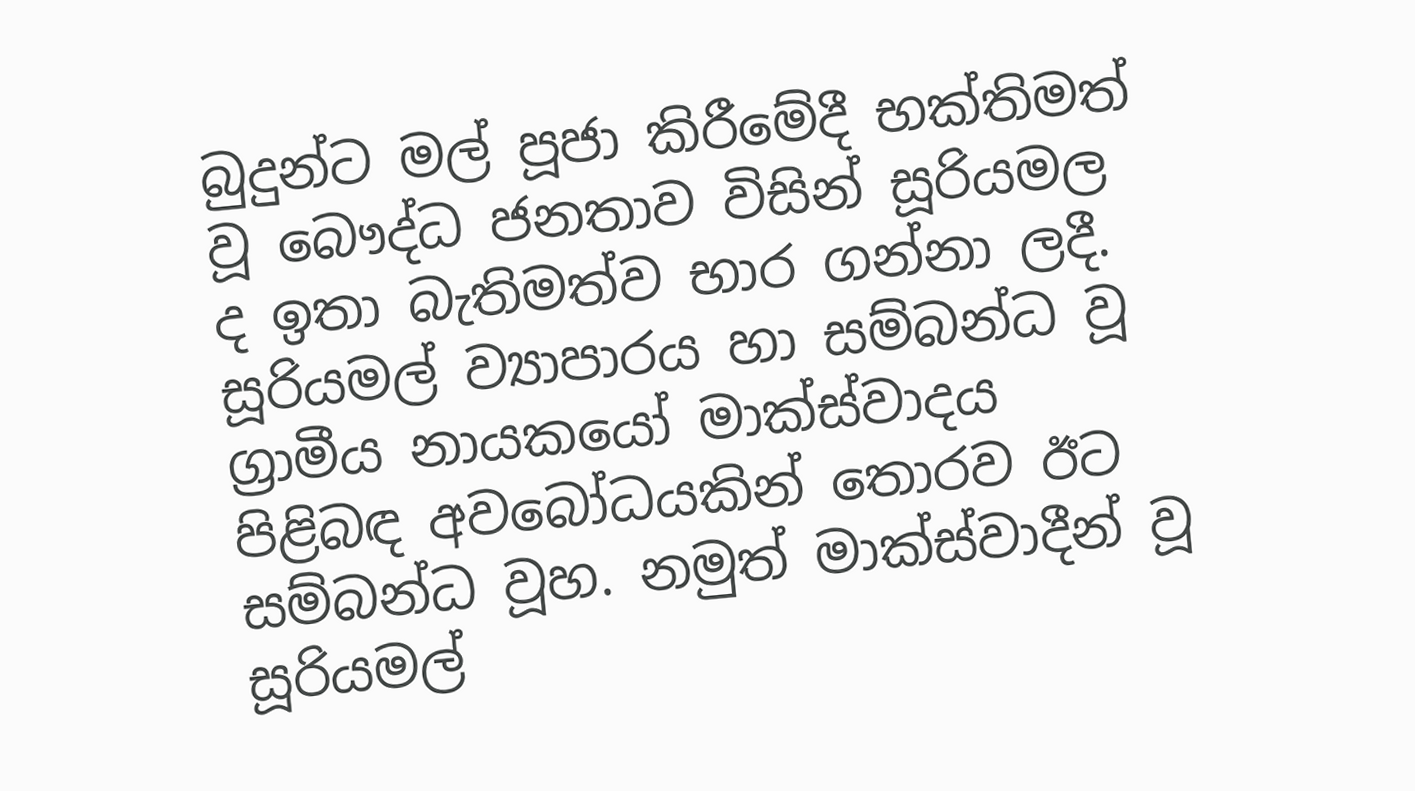බුදුන්ට මල් පූජා කිරීමේදී භක්තිමත් වූ බෞද්ධ ජනතාව විසින් සූරියමල ද ඉතා බැතිමත්ව භාර ගන්නා ලදී. සූරියමල් ව්‍යාපාරය හා සම්බන්ධ වූ ග්‍රාමීය නායකයෝ මාක්ස්වාදය පිළිබඳ අවබෝධයකින් තොරව ඊට සම්බන්ධ වූහ. නමුත් මාක්ස්වාදීන් වූ සූරියමල්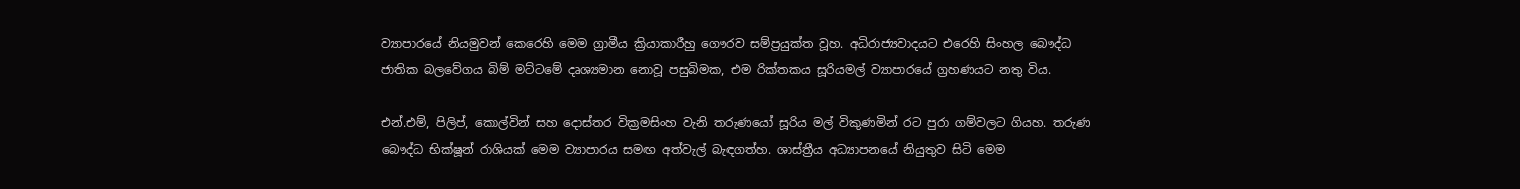ව්‍යාපාරයේ නියමුවන් කෙරෙහි මෙම ග්‍රාමීය ක්‍රියාකාරීහු ගෞරව සම්ප්‍රයුක්ත වූහ. අධිරාජ්‍යවාදයට එරෙහි සිංහල බෞද්ධ ජාතික බලවේගය බිම් මට්ටමේ දෘශ්‍යමාන නොවූ පසුබිමක, එම රික්තකය සූරියමල් ව්‍යාපාරයේ ග්‍රහණයට නතු විය.

එන්.එම්, පිලිප්, කොල්වින් සහ දොස්තර වික්‍රමසිංහ වැනි තරුණයෝ සූරිය මල් විකුණමින් රට පුරා ගම්වලට ගියහ. තරුණ බෞද්ධ භික්ෂූන් රාශියක් මෙම ව්‍යාපාරය සමඟ අත්වැල් බැඳගත්හ. ශාස්ත්‍රීය අධ්‍යාපනයේ නියුතුව සිටි මෙම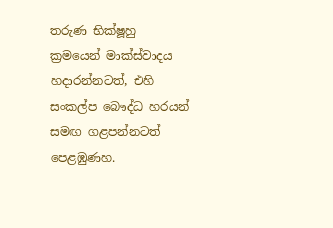තරුණ භික්ෂූහු ක්‍රමයෙන් මාක්ස්වාදය හදාරන්නටත්, එහි සංකල්ප බෞද්ධ හරයන් සමඟ ගළපන්නටත් පෙළඹුණහ.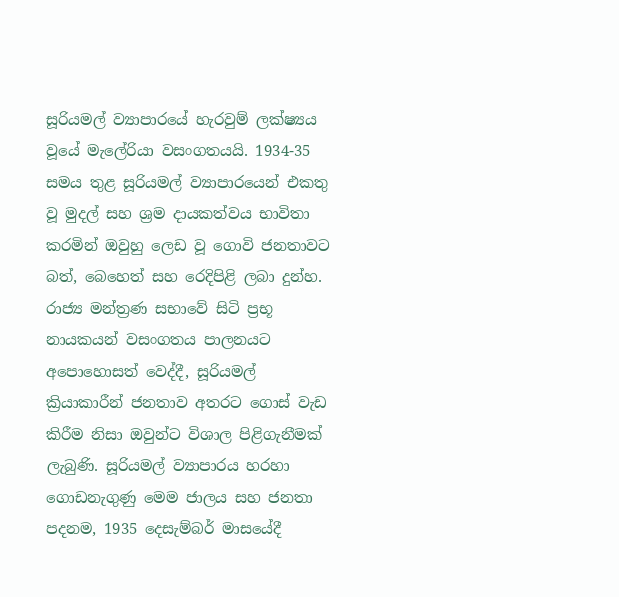සූරියමල් ව්‍යාපාරයේ හැරවුම් ලක්ෂ්‍යය වූයේ මැලේරියා වසංගතයයි. 1934-35 සමය තුළ සූරියමල් ව්‍යාපාරයෙන් එකතු වූ මුදල් සහ ශ්‍රම දායකත්වය භාවිතා කරමින් ඔවුහු ලෙඩ වූ ගොවි ජනතාවට බත්, බෙහෙත් සහ රෙදිපිළි ලබා දුන්හ. රාජ්‍ය මන්ත්‍රණ සභාවේ සිටි ප්‍රභූ නායකයන් වසංගතය පාලනයට අපොහොසත් වෙද්දී, සූරියමල් ක්‍රියාකාරීන් ජනතාව අතරට ගොස් වැඩ කිරීම නිසා ඔවුන්ට විශාල පිළිගැනීමක් ලැබුණි. සූරියමල් ව්‍යාපාරය හරහා ගොඩනැගුණු මෙම ජාලය සහ ජනතා පදනම, 1935 දෙසැම්බර් මාසයේදී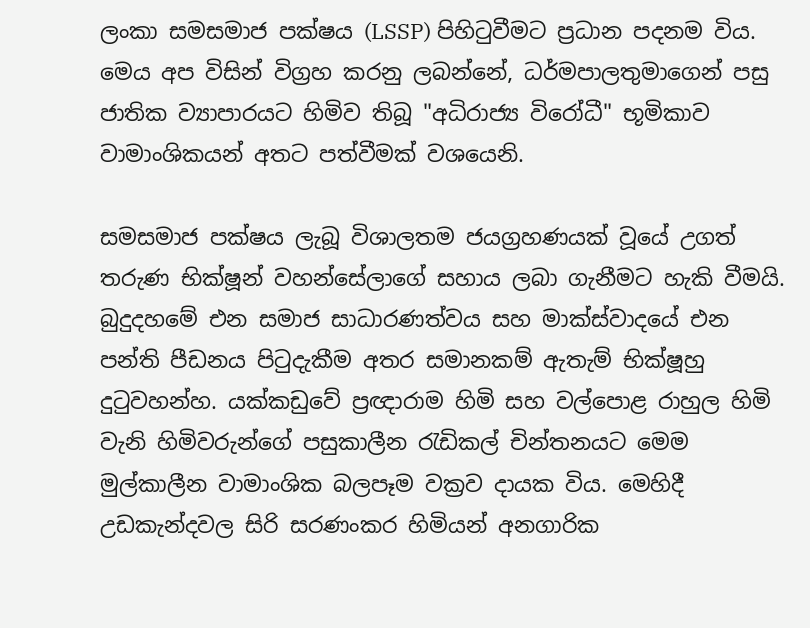ලංකා සමසමාජ පක්ෂය (LSSP) පිහිටුවීමට ප්‍රධාන පදනම විය. මෙය අප විසින් විග්‍රහ කරනු ලබන්නේ, ධර්මපාලතුමාගෙන් පසු ජාතික ව්‍යාපාරයට හිමිව තිබූ "අධිරාජ්‍ය විරෝධී" භූමිකාව වාමාංශිකයන් අතට පත්වීමක් වශයෙනි.

සමසමාජ පක්ෂය ලැබූ විශාලතම ජයග්‍රහණයක් වූයේ උගත් තරුණ භික්ෂූන් වහන්සේලාගේ සහාය ලබා ගැනීමට හැකි වීමයි. බුදුදහමේ එන සමාජ සාධාරණත්වය සහ මාක්ස්වාදයේ එන පන්ති පීඩනය පිටුදැකීම අතර සමානකම් ඇතැම් භික්ෂූහු දුටුවහන්හ. යක්කඩුවේ ප්‍රඥාරාම හිමි සහ වල්පොළ රාහුල හිමි වැනි හිමිවරුන්ගේ පසුකාලීන රැඩිකල් චින්තනයට මෙම මුල්කාලීන වාමාංශික බලපෑම වක්‍රව දායක විය. මෙහිදී උඩකැන්දවල සිරි සරණංකර හිමියන් අනගාරික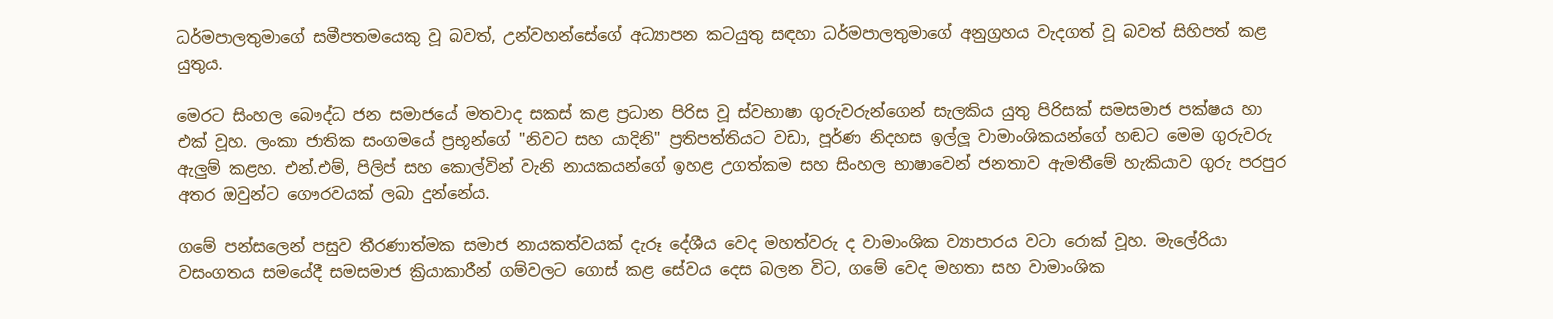ධර්මපාලතුමාගේ සමීපතමයෙකු වූ බවත්, උන්වහන්සේගේ අධ්‍යාපන කටයුතු සඳහා ධර්මපාලතුමාගේ අනුග්‍රහය වැදගත් වූ බවත් සිහිපත් කළ යුතුය.

මෙරට සිංහල බෞද්ධ ජන සමාජයේ මතවාද සකස් කළ ප්‍රධාන පිරිස වූ ස්වභාෂා ගුරුවරුන්ගෙන් සැලකිය යුතු පිරිසක් සමසමාජ පක්ෂය හා එක් වූහ. ලංකා ජාතික සංගමයේ ප්‍රභූන්ගේ "නිවට සහ යාදිනි" ප්‍රතිපත්තියට වඩා, පූර්ණ නිදහස ඉල්ලූ වාමාංශිකයන්ගේ හඬට මෙම ගුරුවරු ඇලුම් කළහ. එන්.එම්, පිලිප් සහ කොල්වින් වැනි නායකයන්ගේ ඉහළ උගත්කම සහ සිංහල භාෂාවෙන් ජනතාව ඇමතීමේ හැකියාව ගුරු පරපුර අතර ඔවුන්ට ගෞරවයක් ලබා දුන්නේය.

ගමේ පන්සලෙන් පසුව තීරණාත්මක සමාජ නායකත්වයක් දැරූ දේශීය වෙද මහත්වරු ද වාමාංශික ව්‍යාපාරය වටා රොක් වූහ. මැලේරියා වසංගතය සමයේදී සමසමාජ ක්‍රියාකාරීන් ගම්වලට ගොස් කළ සේවය දෙස බලන විට, ගමේ වෙද මහතා සහ වාමාංශික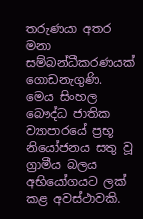තරුණයා අතර මනා සම්බන්ධීකරණයක් ගොඩනැගුණි. මෙය සිංහල බෞද්ධ ජාතික ව්‍යාපාරයේ ප්‍රභූ නියෝජනය සතු වූ ග්‍රාමීය බලය අභියෝගයට ලක් කළ අවස්ථාවකි.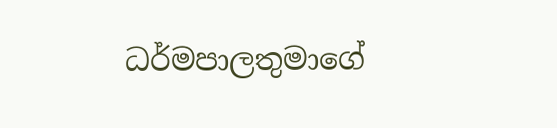ධර්මපාලතුමාගේ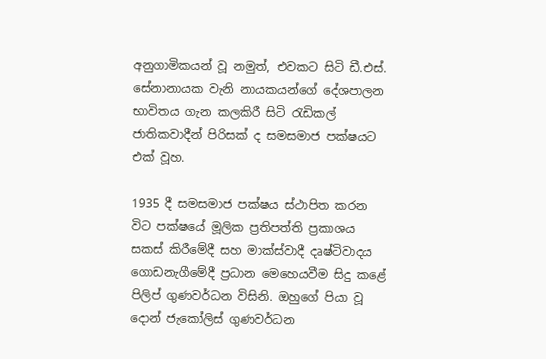අනුගාමිකයන් වූ නමුත්, එවකට සිටි ඩී.එස්. සේනානායක වැනි නායකයන්ගේ දේශපාලන භාවිතය ගැන කලකිරී සිටි රැඩිකල් ජාතිකවාදීන් පිරිසක් ද සමසමාජ පක්ෂයට එක් වූහ.

1935 දී සමසමාජ පක්ෂය ස්ථාපිත කරන විට පක්ෂයේ මූලික ප්‍රතිපත්ති ප්‍රකාශය සකස් කිරීමේදී සහ මාක්ස්වාදී දෘෂ්ටිවාදය ගොඩනැගීමේදී ප්‍රධාන මෙහෙයවීම සිදු කළේ පිලිප් ගුණවර්ධන විසිනි. ඔහුගේ පියා වූ දොන් ජැකෝලිස් ගුණවර්ධන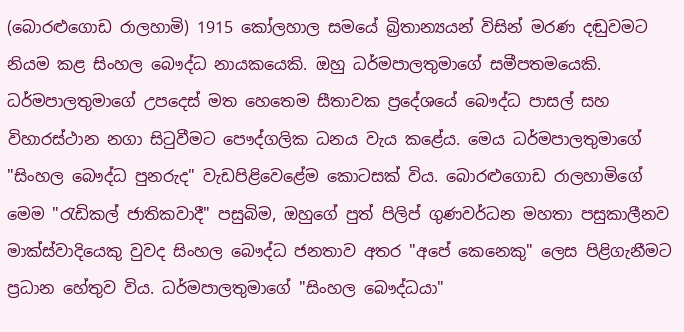(බොරළුගොඩ රාලහාමි) 1915 කෝලහාල සමයේ බ්‍රිතාන්‍යයන් විසින් මරණ දඬුවමට නියම කළ සිංහල බෞද්ධ නායකයෙකි. ඔහු ධර්මපාලතුමාගේ සමීපතමයෙකි. ධර්මපාලතුමාගේ උපදෙස් මත හෙතෙම සීතාවක ප්‍රදේශයේ බෞද්ධ පාසල් සහ විහාරස්ථාන නගා සිටුවීමට පෞද්ගලික ධනය වැය කළේය. මෙය ධර්මපාලතුමාගේ "සිංහල බෞද්ධ පුනරුද" වැඩපිළිවෙළේම කොටසක් විය. බොරළුගොඩ රාලහාමිගේ මෙම "රැඩිකල් ජාතිකවාදී" පසුබිම, ඔහුගේ පුත් පිලිප් ගුණවර්ධන මහතා පසුකාලීනව මාක්ස්වාදියෙකු වුවද සිංහල බෞද්ධ ජනතාව අතර "අපේ කෙනෙකු" ලෙස පිළිගැනීමට ප්‍රධාන හේතුව විය. ධර්මපාලතුමාගේ "සිංහල බෞද්ධයා"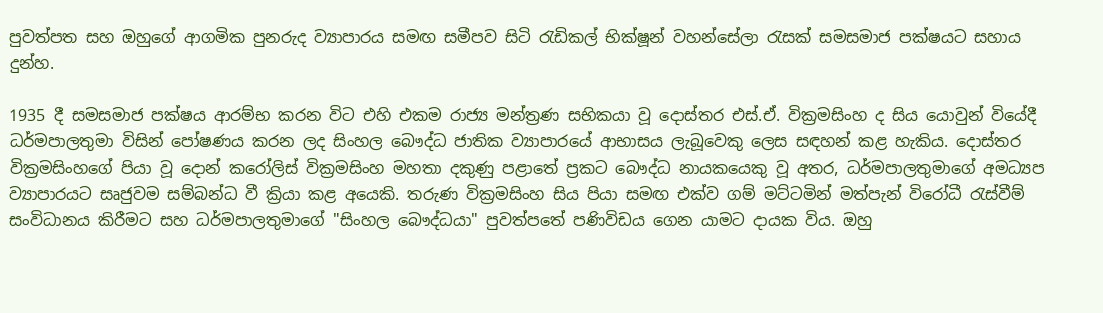පුවත්පත සහ ඔහුගේ ආගමික පුනරුද ව්‍යාපාරය සමඟ සමීපව සිටි රැඩිකල් භික්ෂූන් වහන්සේලා රැසක් සමසමාජ පක්ෂයට සහාය දුන්හ.

1935 දී සමසමාජ පක්ෂය ආරම්භ කරන විට එහි එකම රාජ්‍ය මන්ත්‍රණ සභිකයා වූ දොස්තර එස්.ඒ. වික්‍රමසිංහ ද සිය යොවුන් වියේදී ධර්මපාලතුමා විසින් පෝෂණය කරන ලද සිංහල බෞද්ධ ජාතික ව්‍යාපාරයේ ආභාසය ලැබූවෙකු ලෙස සඳහන් කළ හැකිය. දොස්තර වික්‍රමසිංහගේ පියා වූ දොන් කරෝලිස් වික්‍රමසිංහ මහතා දකුණු පළාතේ ප්‍රකට බෞද්ධ නායකයෙකු වූ අතර, ධර්මපාලතුමාගේ අමධ්‍යප ව්‍යාපාරයට සෘජුවම සම්බන්ධ වී ක්‍රියා කළ අයෙකි. තරුණ වික්‍රමසිංහ සිය පියා සමඟ එක්ව ගම් මට්ටමින් මත්පැන් විරෝධී රැස්වීම් සංවිධානය කිරීමට සහ ධර්මපාලතුමාගේ "සිංහල බෞද්ධයා" පුවත්පතේ පණිවිඩය ගෙන යාමට දායක විය. ඔහු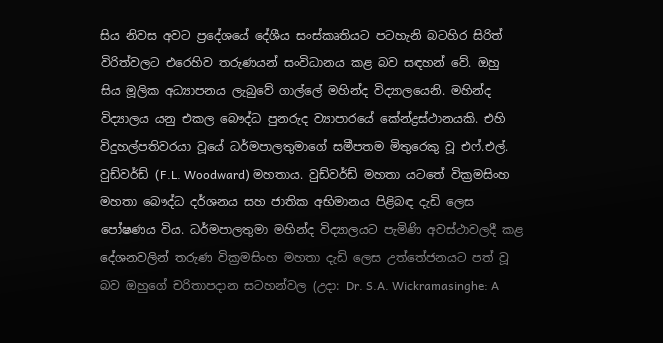සිය නිවස අවට ප්‍රදේශයේ දේශීය සංස්කෘතියට පටහැනි බටහිර සිරිත් විරිත්වලට එරෙහිව තරුණයන් සංවිධානය කළ බව සඳහන් වේ. ඔහු සිය මූලික අධ්‍යාපනය ලැබුවේ ගාල්ලේ මහින්ද විද්‍යාලයෙනි. මහින්ද විද්‍යාලය යනු එකල බෞද්ධ පුනරුද ව්‍යාපාරයේ කේන්ද්‍රස්ථානයකි. එහි විදුහල්පතිවරයා වූයේ ධර්මපාලතුමාගේ සමීපතම මිතුරෙකු වූ එෆ්.එල්. වුඩ්වර්ඩ් (F.L. Woodward) මහතාය. වුඩ්වර්ඩ් මහතා යටතේ වික්‍රමසිංහ මහතා බෞද්ධ දර්ශනය සහ ජාතික අභිමානය පිළිබඳ දැඩි ලෙස පෝෂණය විය. ධර්මපාලතුමා මහින්ද විද්‍යාලයට පැමිණි අවස්ථාවලදී කළ දේශනවලින් තරුණ වික්‍රමසිංහ මහතා දැඩි ලෙස උත්තේජනයට පත් වූ බව ඔහුගේ චරිතාපදාන සටහන්වල (උදා: Dr. S.A. Wickramasinghe: A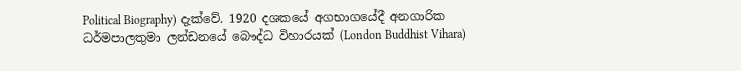Political Biography) දැක්වේ. 1920 දශකයේ අගභාගයේදී අනගාරික ධර්මපාලතුමා ලන්ඩනයේ බෞද්ධ විහාරයක් (London Buddhist Vihara)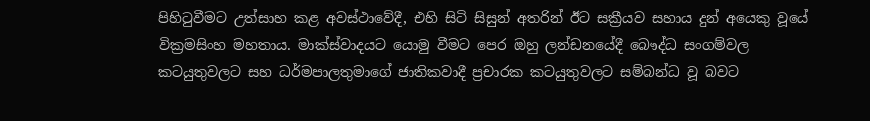පිහිටුවීමට උත්සාහ කළ අවස්ථාවේදී, එහි සිටි සිසුන් අතරින් ඊට සක්‍රීයව සහාය දුන් අයෙකු වූයේ වික්‍රමසිංහ මහතාය. මාක්ස්වාදයට යොමු වීමට පෙර ඔහු ලන්ඩනයේදී බෞද්ධ සංගම්වල කටයුතුවලට සහ ධර්මපාලතුමාගේ ජාතිකවාදී ප්‍රචාරක කටයුතුවලට සම්බන්ධ වූ බවට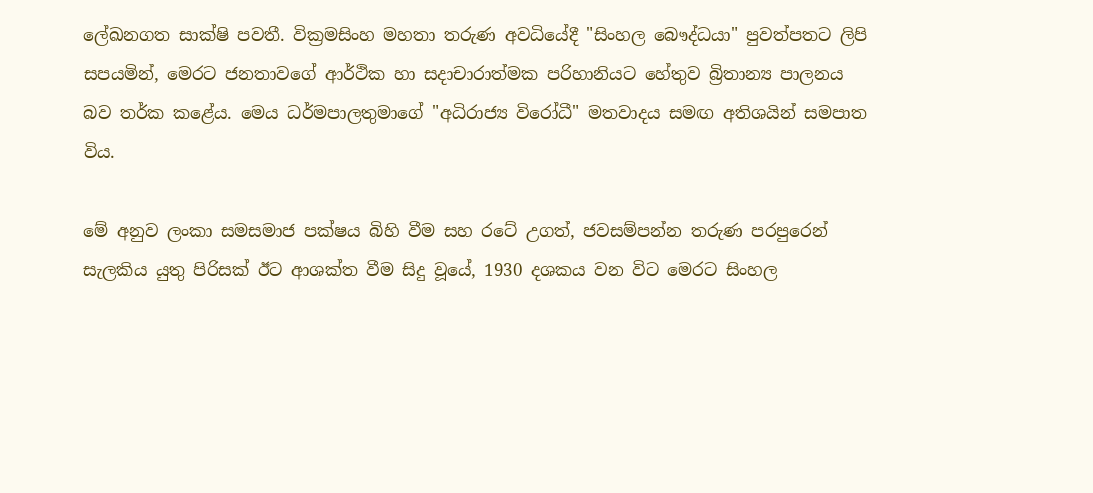ලේඛනගත සාක්ෂි පවතී. වික්‍රමසිංහ මහතා තරුණ අවධියේදී "සිංහල බෞද්ධයා" පුවත්පතට ලිපි සපයමින්, මෙරට ජනතාවගේ ආර්ථික හා සදාචාරාත්මක පරිහානියට හේතුව බ්‍රිතාන්‍ය පාලනය බව තර්ක කළේය. මෙය ධර්මපාලතුමාගේ "අධිරාජ්‍ය විරෝධී" මතවාදය සමඟ අතිශයින් සමපාත විය.

මේ අනුව ලංකා සමසමාජ පක්ෂය බිහි වීම සහ රටේ උගත්, ජවසම්පන්න තරුණ පරපුරෙන් සැලකිය යුතු පිරිසක් ඊට ආශක්ත වීම සිදු වූයේ, 1930 දශකය වන විට මෙරට සිංහල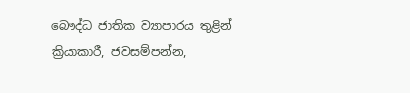බෞද්ධ ජාතික ව්‍යාපාරය තුළින් ක්‍රියාකාරී, ජවසම්පන්න,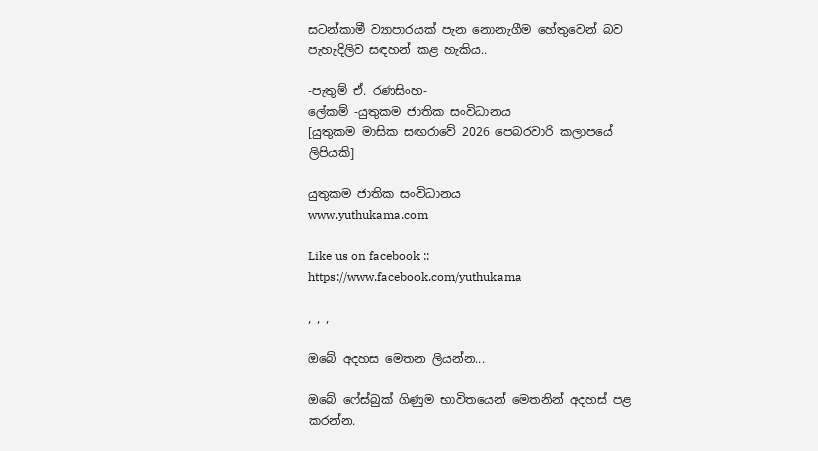සටන්කාමී ව්‍යාපාරයක් පැන නොනැගීම හේතුවෙන් බව පැහැදිලිව සඳහන් කළ හැකිය..

-පැතුම් ඒ. රණසිංහ-
ලේකම් -යුතුකම ජාතික සංවිධානය
[යුතුකම මාසික සඟරාවේ 2026 පෙබරවාරි කලාපයේ ලිපියකි]

යුතුකම ජාතික සංවිධානය
www.yuthukama.com

Like us on facebook :: https://www.facebook.com/yuthukama

, , ,

ඔබේ අදහස මෙතන ලියන්න...

ඔබේ ෆේස්බුක් ගිණුම භාවිතයෙන් මෙතනින් අදහස් පළ කරන්න.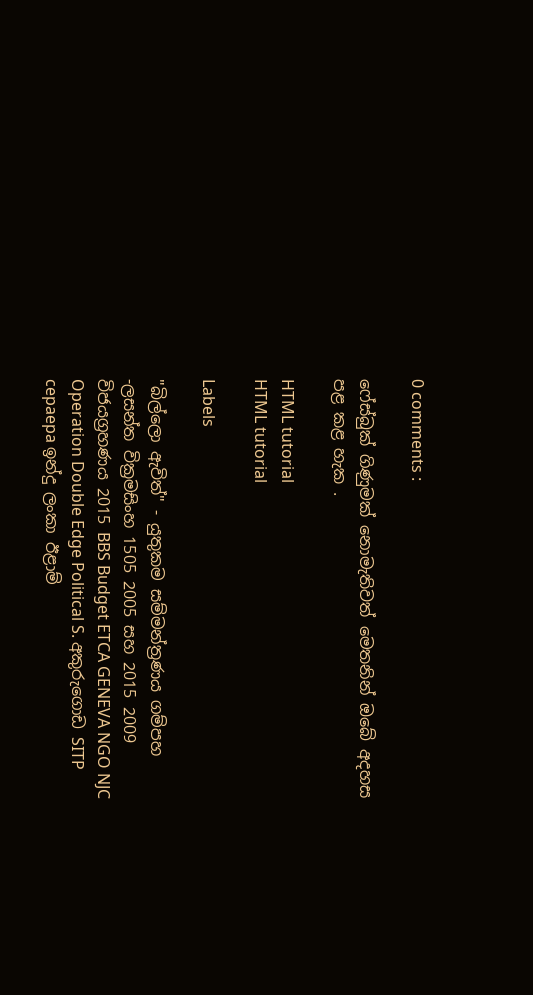0 comments :

ෆේස්බුක් ගිණුමක් නොමැතිවත් මෙතනින් ඔබේ අදහස පළ කළ හැක .

HTML tutorial
HTML tutorial

Labels

"බිල්ලො ඇවිත්" - යුතුකම සම්මන්ත්‍රණය ගම්පහ -ලසන්ත වික්‍රමසිංහ 1505 2005 සහ 2015 2009 විජයග්‍රහණය 2015 BBS Budget ETCA GENEVA NGO NJC Operation Double Edge Political S. අකුරුගොඩ SITP cepaepa ඉන්දු ලංකා ඊළාම්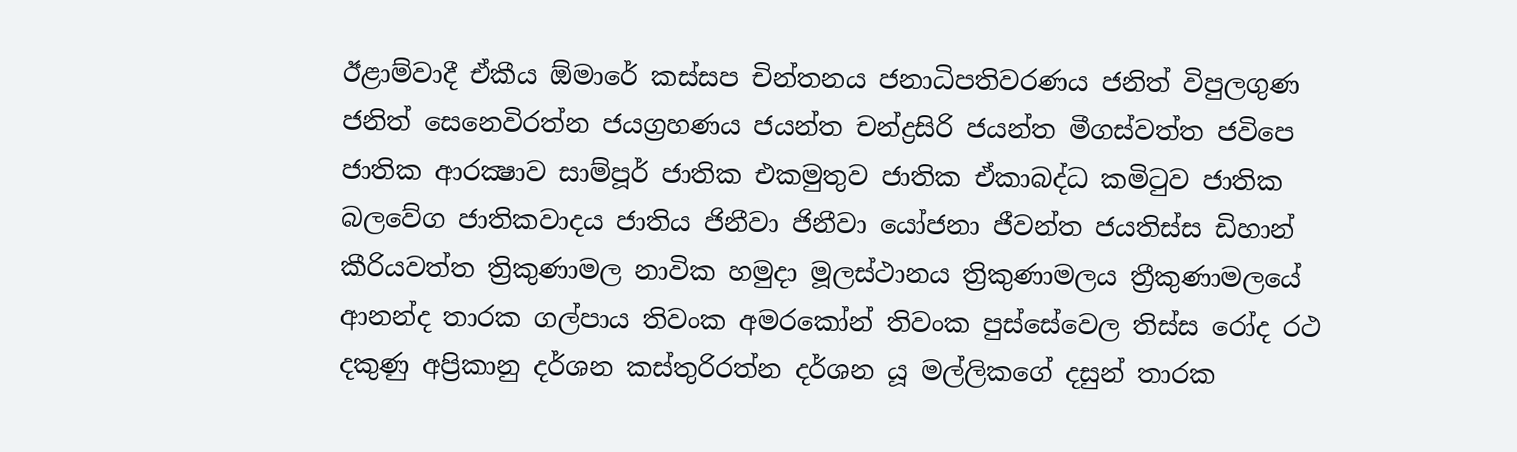ඊළාම්වාදී ඒකීය ඕමාරේ කස්‌සප චින්තනය ජනාධිපතිවරණය ජනිත් විපුලගුණ ජනිත් සෙනෙවිරත්න ජයග්‍රහණය ජයන්ත චන්ද්‍රසිරි ජයන්ත මීගස්වත්ත ජවිපෙ ජාතික ආරක්‍ෂාව සාම්පූර් ජාතික එකමුතුව ජාතික ඒකාබද්ධ කමිටුව ජාතික බලවේග ජාතිකවාදය ජාතිය ජිනීවා ජිනීවා යෝජනා ජීවන්ත ජයතිස්ස ඩිහාන් කීරියවත්ත ත්‍රිකුණාමල නාවික හමුදා මූලස්‌ථානය ත්‍රිකුණාමලය ත්‍රීකුණාමලයේ ආනන්ද තාරක ගල්පාය තිවංක අමරකෝන් තිවංක පුස්සේවෙල තිස්‌ස රෝද රථ දකුණු අප්‍රිකානු දර්ශන කස්තුරිරත්න දර්ශන යූ මල්ලිකගේ දසුන් තාරක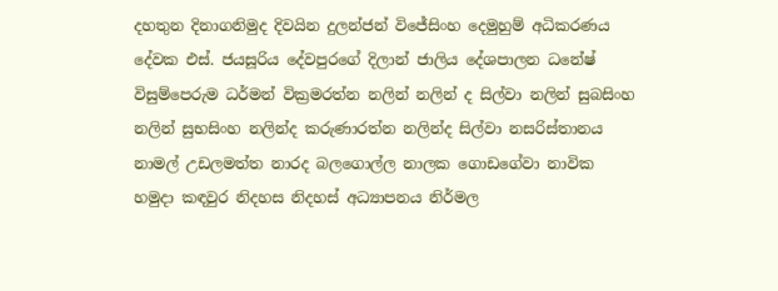දහතුන දිනාගනිමුද දිවයින දුලන්ජන් විජේසිංහ දෙමුහුම් අධිකරණය දේවක එස්. ජයසූරිය දේවපුරගේ දිලාන් ජාලිය දේශපාලන ධනේෂ් විසුම්පෙරුම ධර්මන් වික්‍රමරත්න නලින් නලින් ද සිල්වා නලින් සුබසිංහ නලින් සුභසිංහ නලින්ද කරුණාරත්න නලින්ද සිල්වා නසරිස්‌තානය නාමල් උඩලමත්ත නාරද බලගොල්ල නාලක ගොඩගේවා නාවික හමුදා කඳවුර නිදහස නිදහස් අධ්‍යාපනය නිර්මල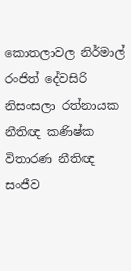කොතලාවල නිර්මාල් රංජිත් දේවසිරි නිසංසලා රත්නායක නීතිඥ කණිෂ්ක විතාරණ නීතිඥ සංජීව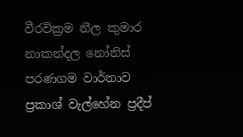වීරවික්‍රම නීල කුමාර නාකන්දල නෝනිස් පරණගම වාර්තාව ප්‍රකාශ් වැල්හේන ප්‍රදීප්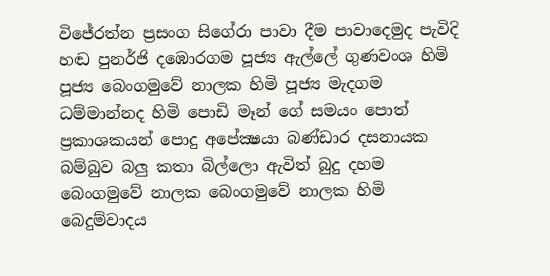විජේරත්න ප්‍රසංග සිගේරා පාවා දීම පාවාදෙමුද පැවිදි හඬ පුනර්ජි දඹොරගම පූජ්‍ය ඇල්ලේ ගුණවංශ හිමි පූජ්‍ය බෙංගමුවේ නාලක හිමි පූජ්‍ය මැදගම ධම්මාන්නද හිමි පොඩි මෑන් ගේ සමයං පොත් ප්‍රකාශකයන් පොදු අපේක්‍ෂයා බණ්ඩාර දසනායක බම්බුව බලු කතා බිල්ලො ඇවිත් බුදු දහම බෙංගමුවේ නාලක බෙංගමුවේ නාලක හිමි බෙදුම්වාදය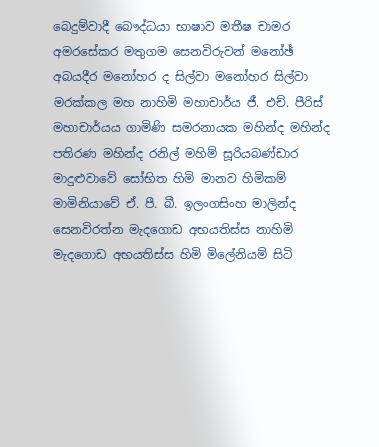බෙදුම්වාදී බෞද්ධයා භාෂාව මතීෂ චාමර අමරසේකර මතුගම සෙනවිරුවන් මනෝඡ් අබයදීර මනෝහර ද සිල්වා මනෝහර සිල්වා මරක්කල මහ නාහිමි මහාචාර්ය ජී. එච්. පීරිස් මහාචාර්යය ගාමිණි සමරනායක මහින්ද මහින්ද පතිරණ මහින්ද රනිල් මහිම් සූරියබණ්ඩාර මාදුළුවාවේ සෝභිත හිමි මානව හිමිකම් මාමිනියාවේ ඒ. පී. බී. ඉලංගසිංහ මාලින්ද සෙනවිරත්න මැදගොඩ අභයතිස්ස නාහිමි මැදගොඩ අභයතිස්ස හිමි මිලේනියම් සිටි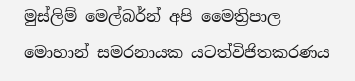මුස්‌ලිම් මෙල්බර්න් අපි මෛත්‍රිපාල මොහාන් සමරනායක යටත්විජිතකරණය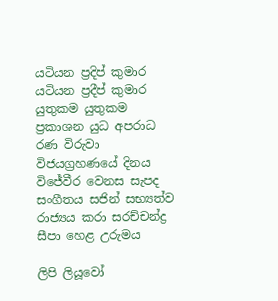යටියන ප්‍රදිප් කුමාර යටියන ප්‍රදීප් කුමාර යුතුකම යුතුකම ප්‍රකාශන යුධ අපරාධ රණ විරුවා විජයග්‍රහණයේ දිනය විජේවීර වෙනස සැපද සංගීතය සජින් සභ්‍යත්ව රාජ්‍යය කරා සරච්චන්ද්‍ර සීපා හෙළ උරුමය

ලිපි ලියූවෝ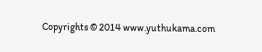Copyrights © 2014 www.yuthukama.com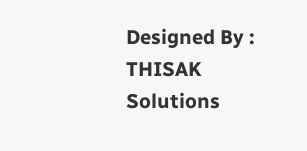Designed By : THISAK Solutions